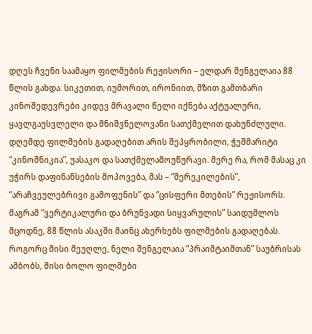დღეს ჩვენი საამაყო ფილმების რეჟისორი – ელდარ შენგელაია 88 წლის გახდა. სიკეთით, იუმორით, ირონიით, მზით გამთბარი კინოშედევრები კიდევ მრავალი წელი იქნება აქტუალური, ყავლგაუსვლელი და მნიშვნელოვანი სათქმელით დახუნძლული.
დღემდე ფილმების გადაღებით არის შეპყრობილი, ჭეშმარიტი “კინოშნიკია”, უასაკო და სათქმელამოუწურავი. მერე რა, რომ მასაც კი უჭირს დაფინანსების მოპოვება, მას – “შერეკილების”, “არაჩვეულებრივი გამოფენის” და “ცისფერი მთების” რეჟისორს. მაგრამ “ვერტიკალური და ბრუნვადი სიყვარულის” საიდუმლოს მცოდნე, 88 წლის ასაკში მაინც ახერხებს ფილმების გადაღებას.
როგორც მისი მეუღლე, ნელი შენგელაია “პრაიმტაიმთან” საუბრისას ამბობს, მისი ბოლო ფილმები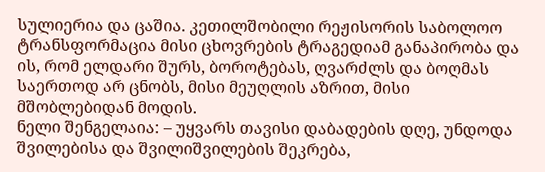სულიერია და ცაშია. კეთილშობილი რეჟისორის საბოლოო ტრანსფორმაცია მისი ცხოვრების ტრაგედიამ განაპირობა და ის, რომ ელდარი შურს, ბოროტებას, ღვარძლს და ბოღმას საერთოდ არ ცნობს, მისი მეუღლის აზრით, მისი მშობლებიდან მოდის.
ნელი შენგელაია: – უყვარს თავისი დაბადების დღე, უნდოდა შვილებისა და შვილიშვილების შეკრება,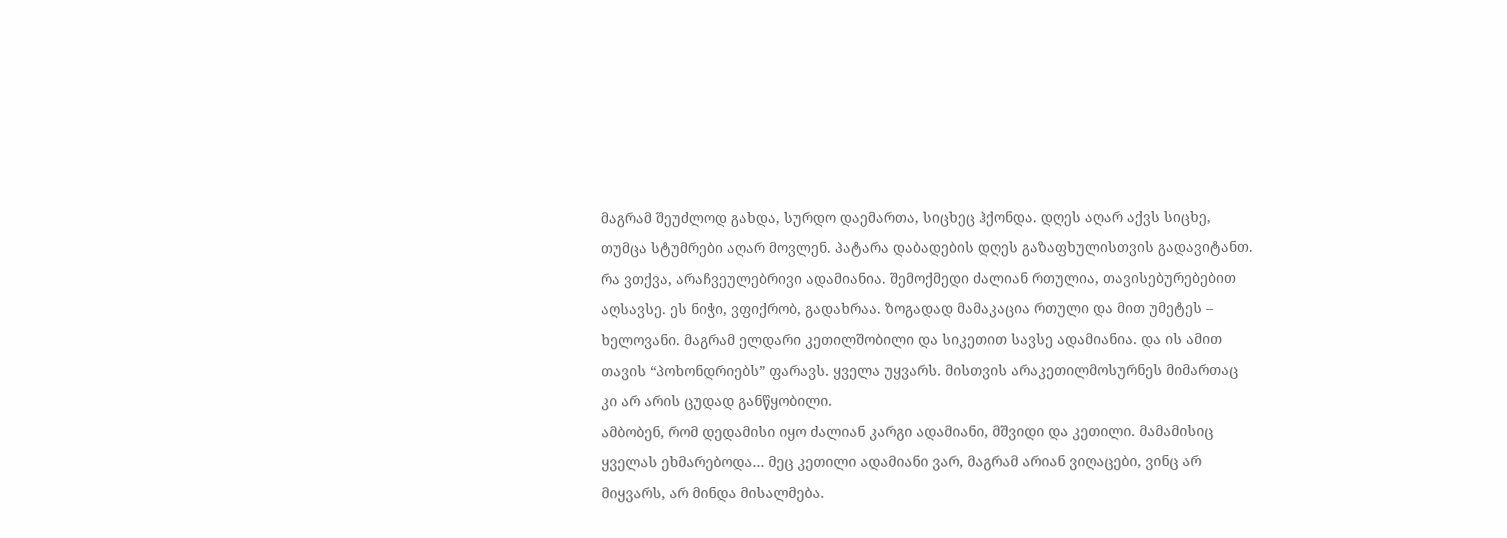მაგრამ შეუძლოდ გახდა, სურდო დაემართა, სიცხეც ჰქონდა. დღეს აღარ აქვს სიცხე, თუმცა სტუმრები აღარ მოვლენ. პატარა დაბადების დღეს გაზაფხულისთვის გადავიტანთ.
რა ვთქვა, არაჩვეულებრივი ადამიანია. შემოქმედი ძალიან რთულია, თავისებურებებით აღსავსე. ეს ნიჭი, ვფიქრობ, გადახრაა. ზოგადად მამაკაცია რთული და მით უმეტეს – ხელოვანი. მაგრამ ელდარი კეთილშობილი და სიკეთით სავსე ადამიანია. და ის ამით თავის “პოხონდრიებს” ფარავს. ყველა უყვარს. მისთვის არაკეთილმოსურნეს მიმართაც კი არ არის ცუდად განწყობილი.
ამბობენ, რომ დედამისი იყო ძალიან კარგი ადამიანი, მშვიდი და კეთილი. მამამისიც ყველას ეხმარებოდა… მეც კეთილი ადამიანი ვარ, მაგრამ არიან ვიღაცები, ვინც არ მიყვარს, არ მინდა მისალმება.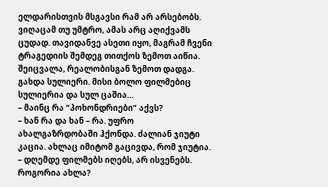ელდარისთვის მსგავსი რამ არ არსებობს. ვიღაცამ თუ უმტრო, ამას არც აღიქვამს ცუდად. თავიდანვე ასეთი იყო, მაგრამ ჩვენი ტრაგედიის შემდეგ თითქოს ზემოთ აიწია. შეიცვალა, რეალობისგან ზემოთ დადგა. გახდა სულიერი. მისი ბოლო ფილმებიც სულიერია და სულ ცაშია…
– მაინც რა “პოხონდრიები” აქვს?
– ხან რა და ხან – რა. უფრო ახალგაზრდობაში ჰქონდა. ძალიან ჯიუტი კაცია. ახლაც იმიტომ გაცივდა, რომ ჯიუტია.
– დღემდე ფილმებს იღებს, არ ისვენებს. როგორია ახლა?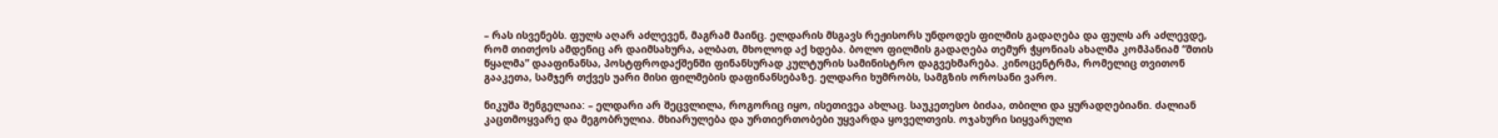– რას ისვენებს. ფულს აღარ აძლევენ, მაგრამ მაინც. ელდარის მსგავს რეჟისორს უნდოდეს ფილმის გადაღება და ფულს არ აძლევდე, რომ თითქოს ამდენიც არ დაიმსახურა, ალბათ, მხოლოდ აქ ხდება. ბოლო ფილმის გადაღება თემურ ჭყონიას ახალმა კომპანიამ “მთის წყალმა” დააფინანსა, პოსტფროდაქშენში ფინანსურად კულტურის სამინისტრო დაგვეხმარება. კინოცენტრმა, რომელიც თვითონ გააკეთა, სამჯერ თქვეს უარი მისი ფილმების დაფინანსებაზე. ელდარი ხუმრობს, სამგზის ოროსანი ვარო.

ნიკუშა შენგელაია: – ელდარი არ შეცვლილა, როგორიც იყო, ისეთივეა ახლაც. საუკეთესო ბიძაა, თბილი და ყურადღებიანი. ძალიან კაცთმოყვარე და მეგობრულია. მხიარულება და ურთიერთობები უყვარდა ყოველთვის. ოჯახური სიყვარული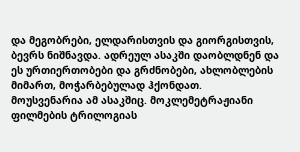და მეგობრები, ელდარისთვის და გიორგისთვის, ბევრს ნიშნავდა. ადრეულ ასაკში დაობლდნენ და ეს ურთიერთობები და გრძნობები, ახლობლების მიმართ, მოჭარბებულად ჰქონდათ.
მოუსვენარია ამ ასაკშიც. მოკლემეტრაჟიანი ფილმების ტრილოგიას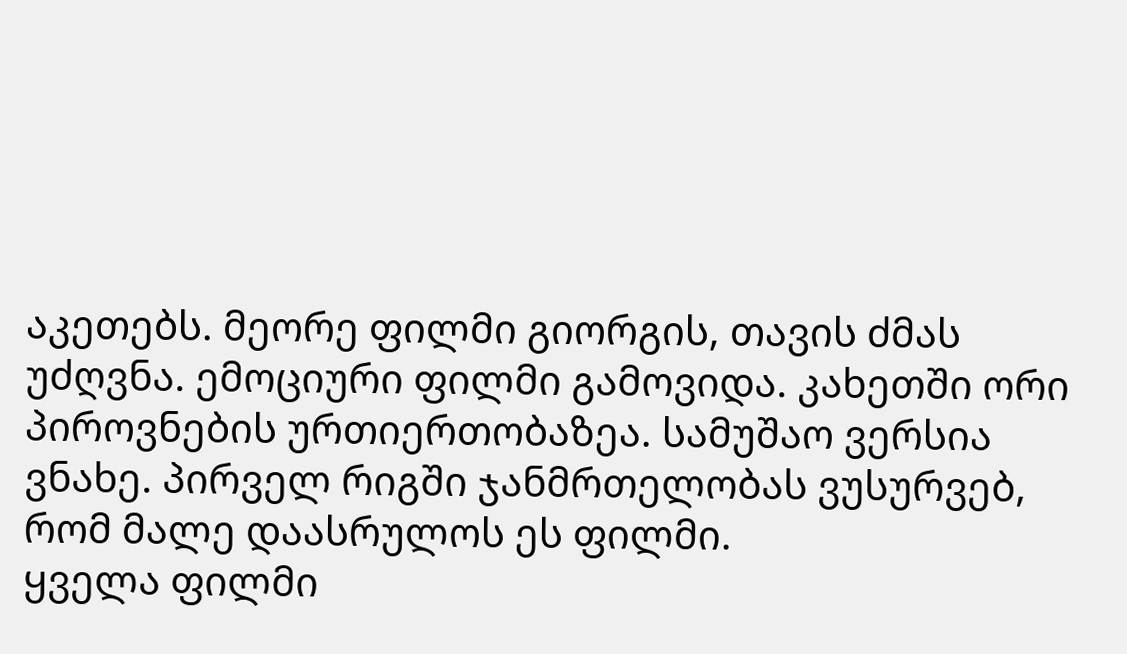აკეთებს. მეორე ფილმი გიორგის, თავის ძმას უძღვნა. ემოციური ფილმი გამოვიდა. კახეთში ორი პიროვნების ურთიერთობაზეა. სამუშაო ვერსია ვნახე. პირველ რიგში ჯანმრთელობას ვუსურვებ, რომ მალე დაასრულოს ეს ფილმი.
ყველა ფილმი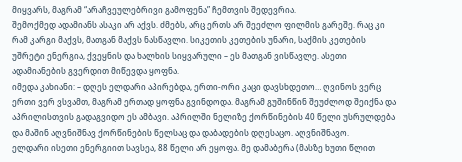მიყვარს, მაგრამ “არაჩვეულებრივი გამოფენა” ჩემთვის შედევრია.
შემოქმედ ადამიანს ასაკი არ აქვს. ძმებს, არც ერთს არ შეეძლო ფილმის გარეშე. რაც კი რამ კარგი მაქვს, მათგან მაქვს ნასწავლი. სიკეთის კეთების უნარი, საქმის კეთების უშრეტი ენერგია, ქვეყნის და ხალხის სიყვარული – ეს მათგან ვისწავლე. ასეთი ადამიანების გვერდით მიწევდა ყოფნა.
იმედა კახიანი: – დღეს ელდარი აპირებდა, ერთი-ორი კაცი დავსხდეთო… ღვინოს ვერც ერთი ვერ ვსვამთ, მაგრამ ერთად ყოფნა გვინდოდა. მაგრამ გუშინწინ შეუძლოდ შეიქნა და აპრილისთვის გადაგვიდო ეს ამბავი. აპრილში ნელიზე ქორწინების 40 წელი უსრულდება და მაშინ აღვნიშნავ ქორწინების წელსაც და დაბადების დღესაცო. აღვნიშნავო.
ელდარი ისეთი ენერგიით სავსეა, 88 წელი არ ეყოფა. მე დამაბერა (მასზე ხუთი წლით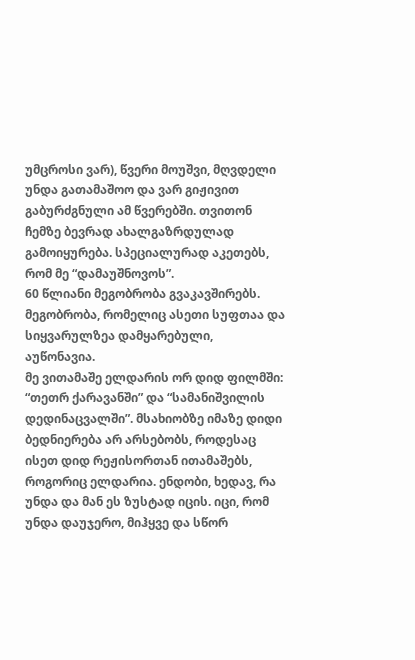უმცროსი ვარ), წვერი მოუშვი, მღვდელი უნდა გათამაშოო და ვარ გიჟივით გაბურძგნული ამ წვერებში. თვითონ ჩემზე ბევრად ახალგაზრდულად გამოიყურება. სპეციალურად აკეთებს, რომ მე “დამაუშნოვოს”.
60 წლიანი მეგობრობა გვაკავშირებს. მეგობრობა, რომელიც ასეთი სუფთაა და სიყვარულზეა დამყარებული, აუწონავია.
მე ვითამაშე ელდარის ორ დიდ ფილმში: “თეთრ ქარავანში” და “სამანიშვილის დედინაცვალში”. მსახიობზე იმაზე დიდი ბედნიერება არ არსებობს, როდესაც ისეთ დიდ რეჟისორთან ითამაშებს, როგორიც ელდარია. ენდობი, ხედავ, რა უნდა და მან ეს ზუსტად იცის. იცი, რომ უნდა დაუჯერო, მიჰყვე და სწორ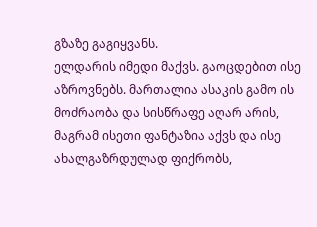გზაზე გაგიყვანს.
ელდარის იმედი მაქვს. გაოცდებით ისე აზროვნებს. მართალია ასაკის გამო ის მოძრაობა და სისწრაფე აღარ არის, მაგრამ ისეთი ფანტაზია აქვს და ისე ახალგაზრდულად ფიქრობს,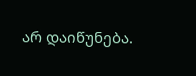არ დაიწუნება.